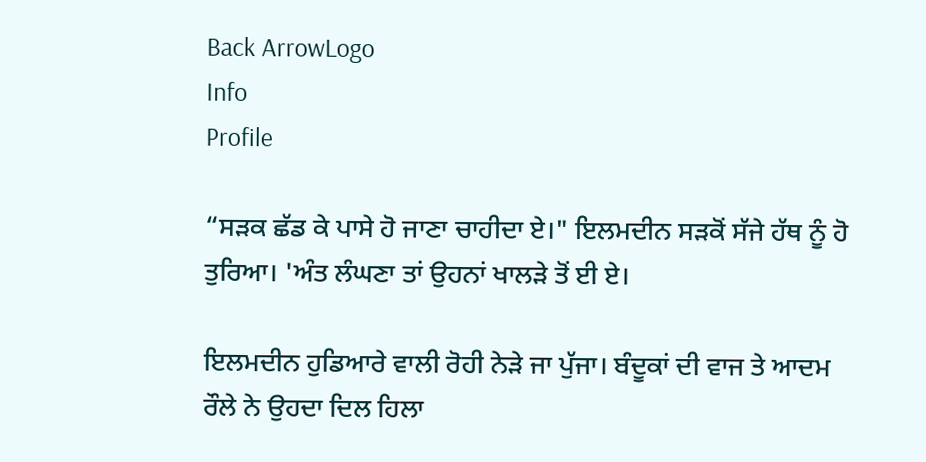Back ArrowLogo
Info
Profile

“ਸੜਕ ਛੱਡ ਕੇ ਪਾਸੇ ਹੋ ਜਾਣਾ ਚਾਹੀਦਾ ਏ।" ਇਲਮਦੀਨ ਸੜਕੋਂ ਸੱਜੇ ਹੱਥ ਨੂੰ ਹੋ ਤੁਰਿਆ। 'ਅੰਤ ਲੰਘਣਾ ਤਾਂ ਉਹਨਾਂ ਖਾਲੜੇ ਤੋਂ ਈ ਏ।

ਇਲਮਦੀਨ ਹੁਡਿਆਰੇ ਵਾਲੀ ਰੋਹੀ ਨੇੜੇ ਜਾ ਪੁੱਜਾ। ਬੰਦੂਕਾਂ ਦੀ ਵਾਜ ਤੇ ਆਦਮ ਰੌਲੇ ਨੇ ਉਹਦਾ ਦਿਲ ਹਿਲਾ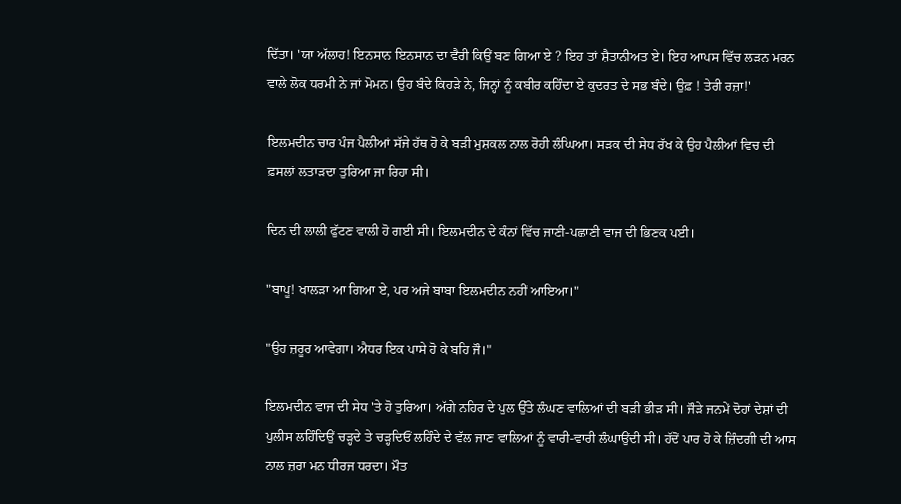ਦਿੱਤਾ। 'ਯਾ ਅੱਲਾਹ! ਇਨਸਾਨ ਇਨਸਾਨ ਦਾ ਵੈਰੀ ਕਿਉਂ ਬਣ ਗਿਆ ਏ ? ਇਹ ਤਾਂ ਸ਼ੈਤਾਨੀਅਤ ਏ। ਇਹ ਆਪਸ ਵਿੱਚ ਲੜਨ ਮਰਨ ਵਾਲੇ ਲੋਕ ਧਰਮੀ ਨੇ ਜਾਂ ਮੋਮਨ। ਉਹ ਬੰਦੇ ਕਿਹੜੇ ਨੇ, ਜਿਨ੍ਹਾਂ ਨੂੰ ਕਬੀਰ ਕਹਿੰਦਾ ਏ ਕੁਦਰਤ ਦੇ ਸਭ ਬੰਦੇ। ਉਫ਼ ! ਤੇਰੀ ਰਜ਼ਾ!'

ਇਲਮਦੀਨ ਚਾਰ ਪੰਜ ਪੈਲੀਆਂ ਸੱਜੇ ਹੱਥ ਹੋ ਕੇ ਬੜੀ ਮੁਸ਼ਕਲ ਨਾਲ ਰੋਹੀ ਲੰਘਿਆ। ਸੜਕ ਦੀ ਸੇਧ ਰੱਖ ਕੇ ਉਹ ਪੈਲੀਆਂ ਵਿਚ ਦੀ ਫ਼ਸਲਾਂ ਲਤਾੜਦਾ ਤੁਰਿਆ ਜਾ ਰਿਹਾ ਸੀ।

ਦਿਨ ਦੀ ਲਾਲੀ ਫੁੱਟਣ ਵਾਲੀ ਹੋ ਗਈ ਸੀ। ਇਲਮਦੀਨ ਦੇ ਕੰਨਾਂ ਵਿੱਚ ਜਾਣੀ-ਪਛਾਣੀ ਵਾਜ ਦੀ ਭਿਣਕ ਪਈ।

"ਬਾਪੂ! ਖਾਲੜਾ ਆ ਗਿਆ ਏ, ਪਰ ਅਜੇ ਬਾਬਾ ਇਲਮਦੀਨ ਨਹੀਂ ਆਇਆ।"

"ਉਹ ਜ਼ਰੂਰ ਆਵੇਗਾ। ਐਧਰ ਇਕ ਪਾਸੇ ਹੋ ਕੇ ਬਹਿ ਜੌ।"

ਇਲਮਦੀਨ ਵਾਜ ਦੀ ਸੇਧ 'ਤੇ ਹੋ ਤੁਰਿਆ। ਅੱਗੇ ਨਹਿਰ ਦੇ ਪੁਲ ਉੱਤੇ ਲੰਘਣ ਵਾਲਿਆਂ ਦੀ ਬੜੀ ਭੀੜ ਸੀ। ਜੌੜੇ ਜਨਮੇਂ ਦੋਹਾਂ ਦੇਸ਼ਾਂ ਦੀ ਪੁਲੀਸ ਲਹਿੰਦਿਉਂ ਚੜ੍ਹਦੇ ਤੇ ਚੜ੍ਹਦਿਓਂ ਲਹਿੰਦੇ ਦੇ ਵੱਲ ਜਾਣ ਵਾਲਿਆਂ ਨੂੰ ਵਾਰੀ-ਵਾਰੀ ਲੰਘਾਉਂਦੀ ਸੀ। ਹੱਦੋਂ ਪਾਰ ਹੋ ਕੇ ਜ਼ਿੰਦਗੀ ਦੀ ਆਸ ਨਾਲ ਜ਼ਰਾ ਮਨ ਧੀਰਜ ਧਰਦਾ। ਮੌਤ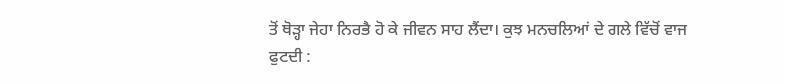ਤੋਂ ਥੋੜ੍ਹਾ ਜੇਹਾ ਨਿਰਭੈ ਹੋ ਕੇ ਜੀਵਨ ਸਾਹ ਲੈਂਦਾ। ਕੁਝ ਮਨਚਲਿਆਂ ਦੇ ਗਲੇ ਵਿੱਚੋਂ ਵਾਜ ਫੁਟਦੀ :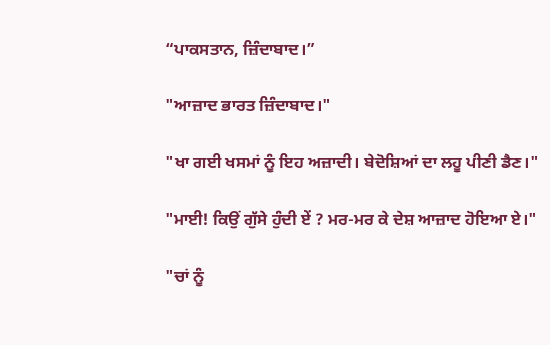“ਪਾਕਸਤਾਨ, ਜ਼ਿੰਦਾਬਾਦ।”

"ਆਜ਼ਾਦ ਭਾਰਤ ਜ਼ਿੰਦਾਬਾਦ।"

"ਖਾ ਗਈ ਖਸਮਾਂ ਨੂੰ ਇਹ ਅਜ਼ਾਦੀ। ਬੇਦੋਸ਼ਿਆਂ ਦਾ ਲਹੂ ਪੀਣੀ ਡੈਣ।"

"ਮਾਈ! ਕਿਉਂ ਗੁੱਸੇ ਹੁੰਦੀ ਏਂ ? ਮਰ-ਮਰ ਕੇ ਦੇਸ਼ ਆਜ਼ਾਦ ਹੋਇਆ ਏ।"

"ਚਾਂ ਨੂੰ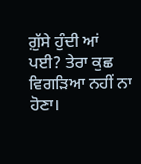ਗ਼ੁੱਸੇ ਹੁੰਦੀ ਆਂ ਪਈ? ਤੇਰਾ ਕੁਛ ਵਿਗੜਿਆ ਨਹੀਂ ਨਾ ਹੋਣਾ।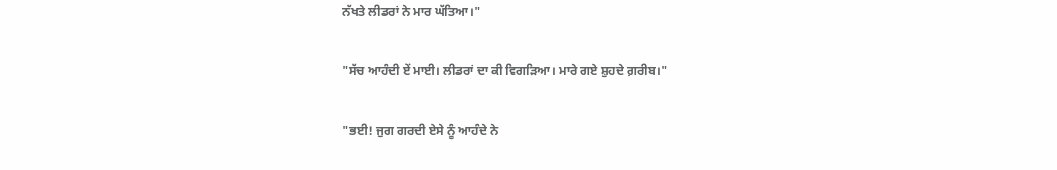ਨੱਖਤੇ ਲੀਡਰਾਂ ਨੇ ਮਾਰ ਘੱਤਿਆ।"

"ਸੱਚ ਆਹੰਦੀ ਏਂ ਮਾਈ। ਲੀਡਰਾਂ ਦਾ ਕੀ ਵਿਗੜਿਆ। ਮਾਰੇ ਗਏ ਸ਼ੁਹਦੇ ਗ਼ਰੀਬ।"

"ਭਈ! ਜੁਗ ਗਰਦੀ ਏਸੇ ਨੂੰ ਆਹੰਦੇ ਨੇ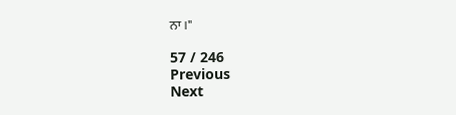ਨਾ।"

57 / 246
Previous
Next